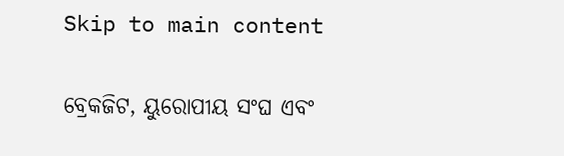Skip to main content

ବ୍ରେକଜିଟ, ୟୁରୋପୀୟ ସଂଘ ଏବଂ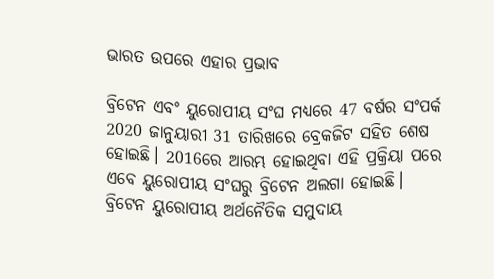ଭାରତ ଉପରେ ଏହାର ପ୍ରଭାବ

ବ୍ରିଟେନ ଏବଂ ୟୁରୋପୀୟ ସଂଘ ମଧ୍ୟରେ 47 ବର୍ଷର ସଂପର୍କ 2020 ଜାନୁୟାରୀ 31 ତାରିଖରେ ବ୍ରେକଜିଟ ସହିତ ଶେଷ ହୋଇଛି। 2016ରେ ଆରମ୍ଭ ହୋଇଥିବା ଏହି ପ୍ରକ୍ରିୟା ପରେ ଏବେ ୟୁରୋପୀୟ ସଂଘରୁ ବ୍ରିଟେନ ଅଲଗା ହୋଇଛି। ବ୍ରିଟେନ ୟୁରୋପୀୟ ଅର୍ଥନୈତିକ ସମୁଦାୟ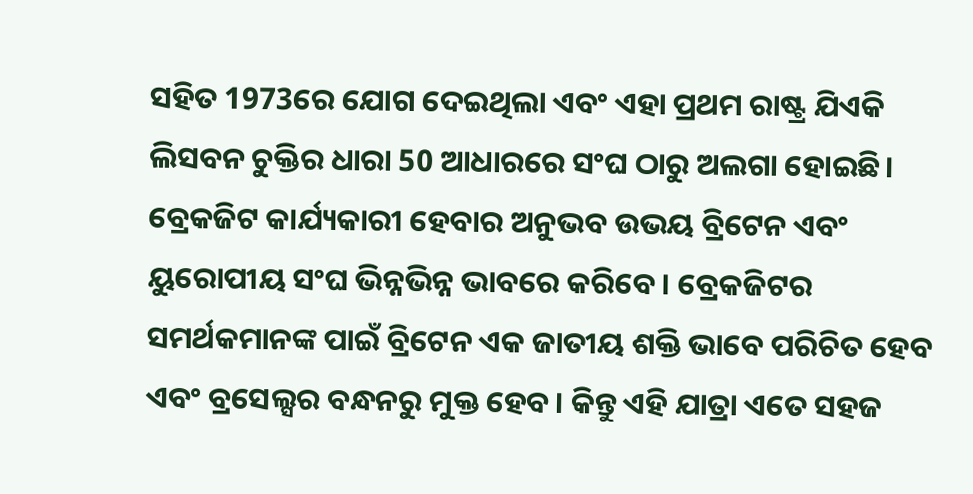ସହିତ 1973ରେ ଯୋଗ ଦେଇଥିଲା ଏବଂ ଏହା ପ୍ରଥମ ରାଷ୍ଟ୍ର ଯିଏକି ଲିସବନ ଚୁକ୍ତିର ଧାରା 50 ଆଧାରରେ ସଂଘ ଠାରୁ ଅଲଗା ହୋଇଛି।
ବ୍ରେକଜିଟ କାର୍ଯ୍ୟକାରୀ ହେବାର ଅନୁଭବ ଉଭୟ ବ୍ରିଟେନ ଏବଂ ୟୁରୋପୀୟ ସଂଘ ଭିନ୍ନଭିନ୍ନ ଭାବରେ କରିବେ। ବ୍ରେକଜିଟର ସମର୍ଥକମାନଙ୍କ ପାଇଁ ବ୍ରିଟେନ ଏକ ଜାତୀୟ ଶକ୍ତି ଭାବେ ପରିଚିତ ହେବ ଏବଂ ବ୍ରସେଲ୍ସର ବନ୍ଧନରୁ ମୁକ୍ତ ହେବ। କିନ୍ତୁ ଏହି ଯାତ୍ରା ଏତେ ସହଜ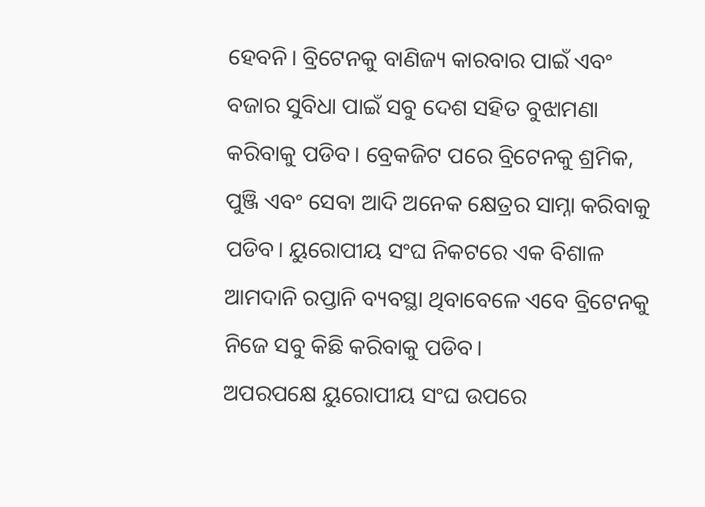ହେବନି। ବ୍ରିଟେନକୁ ବାଣିଜ୍ୟ କାରବାର ପାଇଁ ଏବଂ ବଜାର ସୁବିଧା ପାଇଁ ସବୁ ଦେଶ ସହିତ ବୁଝାମଣା କରିବାକୁ ପଡିବ। ବ୍ରେକଜିଟ ପରେ ବ୍ରିଟେନକୁ ଶ୍ରମିକ, ପୁଞ୍ଜି ଏବଂ ସେବା ଆଦି ଅନେକ କ୍ଷେତ୍ରର ସାମ୍ନା କରିବାକୁ ପଡିବ। ୟୁରୋପୀୟ ସଂଘ ନିକଟରେ ଏକ ବିଶାଳ ଆମଦାନି ରପ୍ତାନି ବ୍ୟବସ୍ଥା ଥିବାବେଳେ ଏବେ ବ୍ରିଟେନକୁ ନିଜେ ସବୁ କିଛି କରିବାକୁ ପଡିବ।
ଅପରପକ୍ଷେ ୟୁରୋପୀୟ ସଂଘ ଉପରେ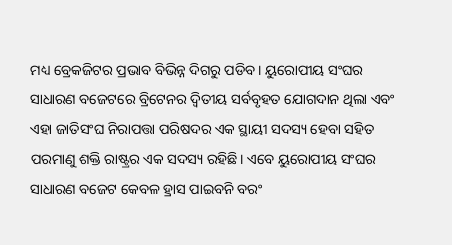ମଧ୍ୟ ବ୍ରେକଜିଟର ପ୍ରଭାବ ବିଭିନ୍ନ ଦିଗରୁ ପଡିବ। ୟୁରୋପୀୟ ସଂଘର ସାଧାରଣ ବଜେଟରେ ବ୍ରିଟେନର ଦ୍ୱିତୀୟ ସର୍ବବୃହତ ଯୋଗଦାନ ଥିଲା ଏବଂ ଏହା ଜାତିସଂଘ ନିରାପତ୍ତା ପରିଷଦର ଏକ ସ୍ଥାୟୀ ସଦସ୍ୟ ହେବା ସହିତ ପରମାଣୁ ଶକ୍ତି ରାଷ୍ଟ୍ରର ଏକ ସଦସ୍ୟ ରହିଛି। ଏବେ ୟୁରୋପୀୟ ସଂଘର ସାଧାରଣ ବଜେଟ କେବଳ ହ୍ରାସ ପାଇବନି ବରଂ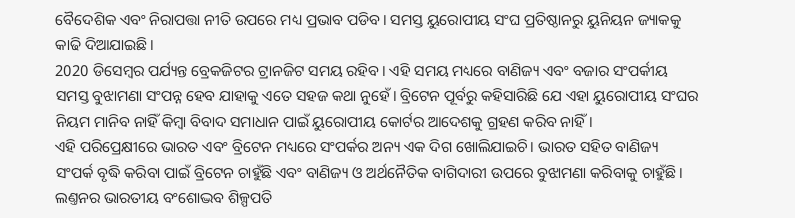ବୈଦେଶିକ ଏବଂ ନିରାପତ୍ତା ନୀତି ଉପରେ ମଧ୍ୟ ପ୍ରଭାବ ପଡିବ। ସମସ୍ତ ୟୁରୋପୀୟ ସଂଘ ପ୍ରତିଷ୍ଠାନରୁ ୟୁନିୟନ ଜ୍ୟାକକୁ କାଢି ଦିଆଯାଇଛି।
2020 ଡିସେମ୍ୱର ପର୍ଯ୍ୟନ୍ତ ବ୍ରେକଜିଟର ଟ୍ରାନଜିଟ ସମୟ ରହିବ। ଏହି ସମୟ ମଧ୍ୟରେ ବାଣିଜ୍ୟ ଏବଂ ବଜାର ସଂପର୍କୀୟ ସମସ୍ତ ବୁଝାମଣା ସଂପନ୍ନ ହେବ ଯାହାକୁ ଏତେ ସହଜ କଥା ନୁହେଁ। ବ୍ରିଟେନ ପୂର୍ବରୁ କହିସାରିଛି ଯେ ଏହା ୟୁରୋପୀୟ ସଂଘର ନିୟମ ମାନିବ ନାହିଁ କିମ୍ବା ବିବାଦ ସମାଧାନ ପାଇଁ ୟୁରୋପୀୟ କୋର୍ଟର ଆଦେଶକୁ ଗ୍ରହଣ କରିବ ନାହିଁ।
ଏହି ପରିପ୍ରେକ୍ଷୀରେ ଭାରତ ଏବଂ ବ୍ରିଟେନ ମଧ୍ୟରେ ସଂପର୍କର ଅନ୍ୟ ଏକ ଦିଗ ଖୋଲିଯାଇଚି। ଭାରତ ସହିତ ବାଣିଜ୍ୟ ସଂପର୍କ ବୃଦ୍ଧି କରିବା ପାଇଁ ବ୍ରିଟେନ ଚାହୁଁଛି ଏବଂ ବାଣିଜ୍ୟ ଓ ଅର୍ଥନୈତିକ ବାଗିଦାରୀ ଉପରେ ବୁଝାମଣା କରିବାକୁ ଚାହୁଁଛି। ଲଣ୍ତନର ଭାରତୀୟ ବଂଶୋଦ୍ଭବ ଶିଳ୍ପପତି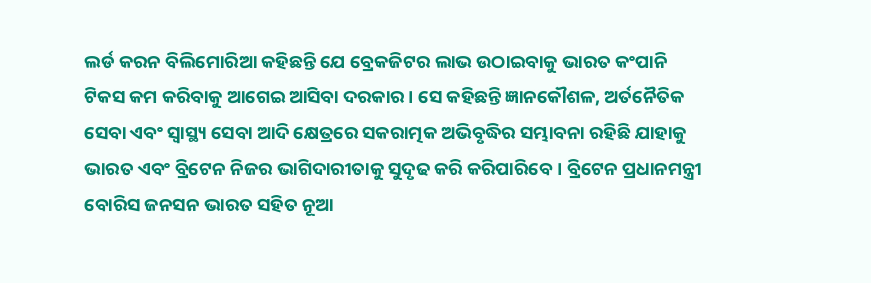ଲର୍ଡ କରନ ବିଲିମୋରିଆ କହିଛନ୍ତି ଯେ ବ୍ରେକଜିଟର ଲାଭ ଉଠାଇବାକୁ ଭାରତ କଂପାନି ଟିକସ କମ କରିବାକୁ ଆଗେଇ ଆସିବା ଦରକାର। ସେ କହିଛନ୍ତି ଜ୍ଞାନକୌଶଳ, ଅର୍ତନୈତିକ ସେବା ଏବଂ ସ୍ୱାସ୍ଥ୍ୟ ସେବା ଆଦି କ୍ଷେତ୍ରରେ ସକରାତ୍ମକ ଅଭିବୃଦ୍ଧିର ସମ୍ଭାବନା ରହିଛି ଯାହାକୁ ଭାରତ ଏବଂ ବ୍ରିଟେନ ନିଜର ଭାଗିଦାରୀତାକୁ ସୁଦୃଢ କରି କରିପାରିବେ। ବ୍ରିଟେନ ପ୍ରଧାନମନ୍ତ୍ରୀ ବୋରିସ ଜନସନ ଭାରତ ସହିତ ନୂଆ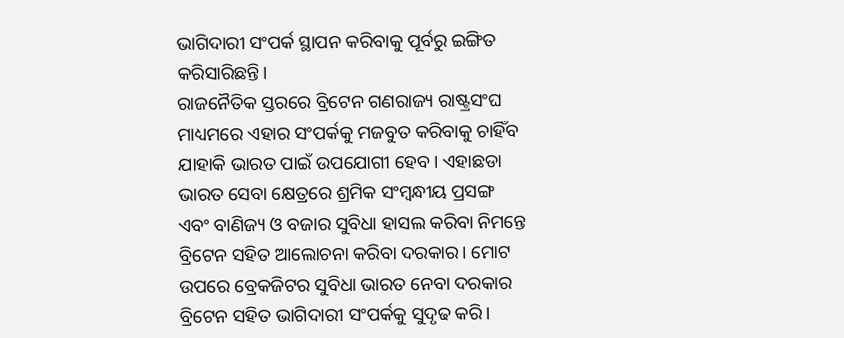ଭାଗିଦାରୀ ସଂପର୍କ ସ୍ଥାପନ କରିବାକୁ ପୂର୍ବରୁ ଇଙ୍ଗିତ କରିସାରିଛନ୍ତି।
ରାଜନୈତିକ ସ୍ତରରେ ବ୍ରିଟେନ ଗଣରାଜ୍ୟ ରାଷ୍ଟ୍ରସଂଘ ମାଧ୍ୟମରେ ଏହାର ସଂପର୍କକୁ ମଜବୁତ କରିବାକୁ ଚାହିଁବ ଯାହାକି ଭାରତ ପାଇଁ ଉପଯୋଗୀ ହେବ। ଏହାଛଡା ଭାରତ ସେବା କ୍ଷେତ୍ରରେ ଶ୍ରମିକ ସଂମ୍ୱନ୍ଧୀୟ ପ୍ରସଙ୍ଗ ଏବଂ ବାଣିଜ୍ୟ ଓ ବଜାର ସୁବିଧା ହାସଲ କରିବା ନିମନ୍ତେ ବ୍ରିଟେନ ସହିତ ଆଲୋଚନା କରିବା ଦରକାର। ମୋଟ ଉପରେ ବ୍ରେକଜିଟର ସୁବିଧା ଭାରତ ନେବା ଦରକାର ବ୍ରିଟେନ ସହିତ ଭାଗିଦାରୀ ସଂପର୍କକୁ ସୁଦୃଢ କରି।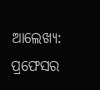ଆଲେଖ୍ୟ: ପ୍ରଫେସର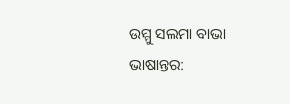ଉମ୍ମୁ ସଲମା ବାଭା
ଭାଷାନ୍ତର: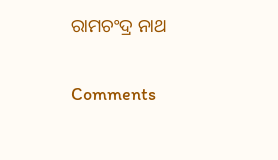ରାମଚଂଦ୍ର ନାଥ

Comments